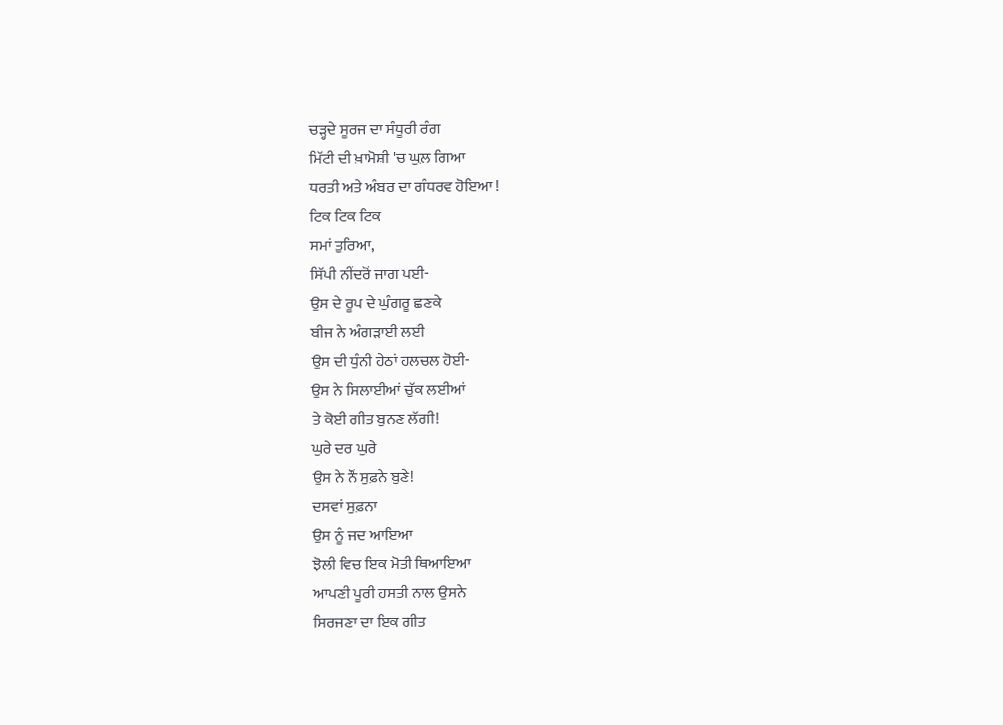ਚੜ੍ਹਦੇ ਸੂਰਜ ਦਾ ਸੰਧੂਰੀ ਰੰਗ
ਮਿੱਟੀ ਦੀ ਖ਼ਾਮੋਸ਼ੀ 'ਚ ਘੁਲ਼ ਗਿਆ
ਧਰਤੀ ਅਤੇ ਅੰਬਰ ਦਾ ਗੰਧਰਵ ਹੋਇਆ !
ਟਿਕ ਟਿਕ ਟਿਕ
ਸਮਾਂ ਤੁਰਿਆ,
ਸਿੱਪੀ ਨੀਂਦਰੋਂ ਜਾਗ ਪਈ-
ਉਸ ਦੇ ਰੂਪ ਦੇ ਘੁੰਗਰੂ ਛਣਕੇ
ਬੀਜ ਨੇ ਅੰਗੜਾਈ ਲਈ
ਉਸ ਦੀ ਧੁੰਨੀ ਹੇਠਾਂ ਹਲਚਲ ਹੋਈ-
ਉਸ ਨੇ ਸਿਲਾਈਆਂ ਚੁੱਕ ਲਈਆਂ
ਤੇ ਕੋਈ ਗੀਤ ਬੁਨਣ ਲੱਗੀ!
ਘੁਰੇ ਦਰ ਘੁਰੇ
ਉਸ ਨੇ ਨੌਂ ਸੁਫ਼ਨੇ ਬੁਣੇ!
ਦਸਵਾਂ ਸੁਫ਼ਨਾ
ਉਸ ਨੂੰ ਜਦ ਆਇਆ
ਝੋਲੀ ਵਿਚ ਇਕ ਮੋਤੀ ਥਿਆਇਆ
ਆਪਣੀ ਪੂਰੀ ਹਸਤੀ ਨਾਲ ਉਸਨੇ
ਸਿਰਜਣਾ ਦਾ ਇਕ ਗੀਤ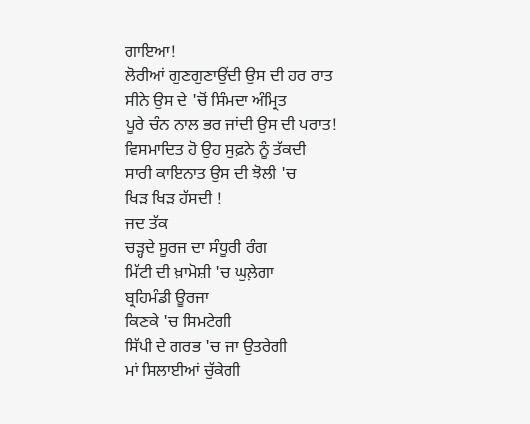ਗਾਇਆ!
ਲੋਰੀਆਂ ਗੁਣਗੁਣਾਉਂਦੀ ਉਸ ਦੀ ਹਰ ਰਾਤ
ਸੀਨੇ ਉਸ ਦੇ 'ਚੋਂ ਸਿੰਮਦਾ ਅੰਮ੍ਰਿਤ
ਪੂਰੇ ਚੰਨ ਨਾਲ ਭਰ ਜਾਂਦੀ ਉਸ ਦੀ ਪਰਾਤ!
ਵਿਸਮਾਦਿਤ ਹੋ ਉਹ ਸੁਫ਼ਨੇ ਨੂੰ ਤੱਕਦੀ
ਸਾਰੀ ਕਾਇਨਾਤ ਉਸ ਦੀ ਝੋਲੀ 'ਚ
ਖਿੜ ਖਿੜ ਹੱਸਦੀ !
ਜਦ ਤੱਕ
ਚੜ੍ਹਦੇ ਸੂਰਜ ਦਾ ਸੰਧੂਰੀ ਰੰਗ
ਮਿੱਟੀ ਦੀ ਖ਼ਾਮੋਸ਼ੀ 'ਚ ਘੁਲ਼ੇਗਾ
ਬ੍ਰਹਿਮੰਡੀ ਊਰਜਾ
ਕਿਣਕੇ 'ਚ ਸਿਮਟੇਗੀ
ਸਿੱਪੀ ਦੇ ਗਰਭ 'ਚ ਜਾ ਉਤਰੇਗੀ
ਮਾਂ ਸਿਲਾਈਆਂ ਚੁੱਕੇਗੀ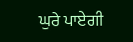ਘੁਰੇ ਪਾਏਗੀ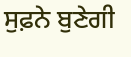ਸੁਫ਼ਨੇ ਬੁਣੇਗੀ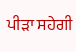ਪੀੜਾ ਸਹੇਗੀ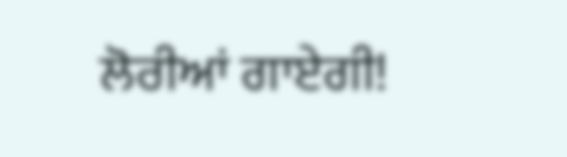ਲੋਰੀਆਂ ਗਾਏਗੀ!